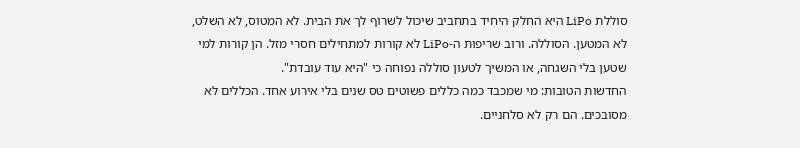סוללת LiPo היא החלק היחיד בתחביב שיכול לשרוף לך את הבית. לא המטוס, לא השלט, לא המטען. הסוללה. ורוב שריפות ה-LiPo לא קורות למתחילים חסרי מזל. הן קורות למי שטען בלי השגחה, או המשיך לטעון סוללה נפוחה כי "היא עוד עובדת".
החדשות הטובות: מי שמכבד כמה כללים פשוטים טס שנים בלי אירוע אחד. הכללים לא מסובכים. הם רק לא סלחניים.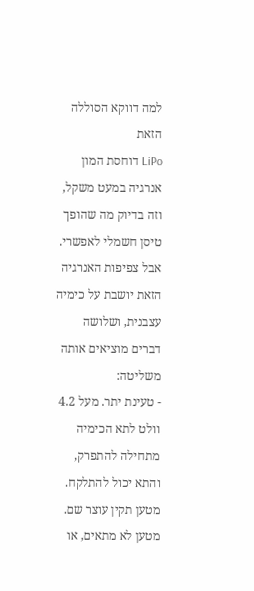למה דווקא הסוללה הזאת
LiPo דוחסת המון אנרגיה במעט משקל, וזה בדיוק מה שהופך טיסן חשמלי לאפשרי. אבל צפיפות האנרגיה הזאת יושבת על כימיה עצבנית, ושלושה דברים מוציאים אותה משליטה:
- טעינת יתר. מעל 4.2 וולט לתא הכימיה מתחילה להתפרק, והתא יכול להתלקח. מטען תקין עוצר שם. מטען לא מתאים, או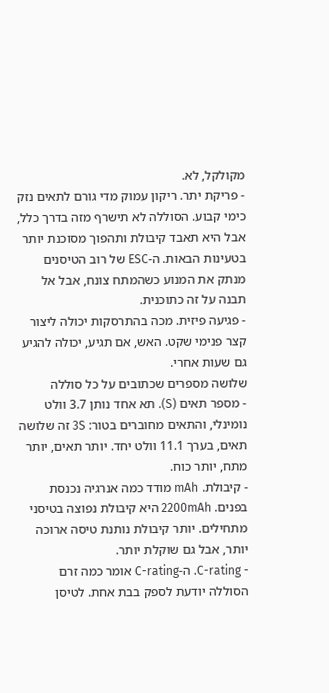מקולקל, לא.
- פריקת יתר. ריקון עמוק מדי גורם לתאים נזק כימי קבוע. הסוללה לא תישרף מזה בדרך כלל, אבל היא תאבד קיבולת ותהפוך מסוכנת יותר בטעינות הבאות. ה-ESC של רוב הטיסנים מנתק את המנוע כשהמתח צונח, אבל אל תבנה על זה כתוכנית.
- פגיעה פיזית. מכה בהתרסקות יכולה ליצור קצר פנימי שקט. האש, אם תגיע, יכולה להגיע גם שעות אחרי.
שלושה מספרים שכתובים על כל סוללה
- מספר תאים (S). תא אחד נותן 3.7 וולט נומינלי, והתאים מחוברים בטור: 3S זה שלושה תאים, בערך 11.1 וולט יחד. יותר תאים, יותר מתח, יותר כוח.
- קיבולת. mAh מודד כמה אנרגיה נכנסת בפנים. 2200mAh היא קיבולת נפוצה בטיסני מתחילים. יותר קיבולת נותנת טיסה ארוכה יותר, אבל גם שוקלת יותר.
- C-rating. ה-C-rating אומר כמה זרם הסוללה יודעת לספק בבת אחת. לטיסן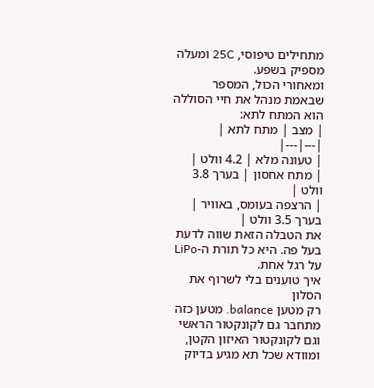מתחילים טיפוסי, 25C ומעלה מספיק בשפע.
ומאחורי הכול, המספר שבאמת מנהל את חיי הסוללה הוא המתח לתא:
| מצב | מתח לתא |
|---|---|
| טעונה מלא | 4.2 וולט |
| מתח אחסון | בערך 3.8 וולט |
| הרצפה בעומס, באוויר | בערך 3.5 וולט |
את הטבלה הזאת שווה לדעת בעל פה. היא כל תורת ה-LiPo על רגל אחת.
איך טוענים בלי לשרוף את הסלון
רק מטען balance. מטען כזה מתחבר גם לקונקטור הראשי וגם לקונקטור האיזון הקטן, ומוודא שכל תא מגיע בדיוק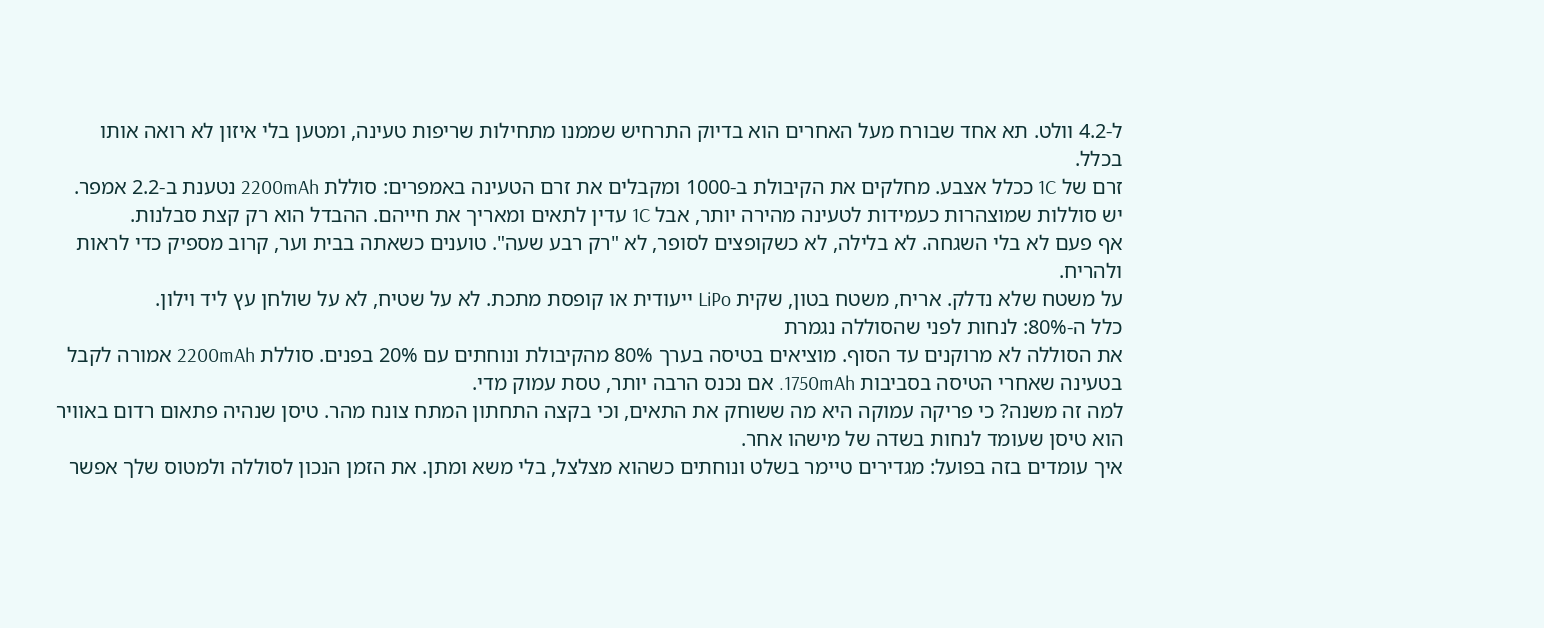ל-4.2 וולט. תא אחד שבורח מעל האחרים הוא בדיוק התרחיש שממנו מתחילות שריפות טעינה, ומטען בלי איזון לא רואה אותו בכלל.
זרם של 1C ככלל אצבע. מחלקים את הקיבולת ב-1000 ומקבלים את זרם הטעינה באמפרים: סוללת 2200mAh נטענת ב-2.2 אמפר. יש סוללות שמוצהרות כעמידות לטעינה מהירה יותר, אבל 1C עדין לתאים ומאריך את חייהם. ההבדל הוא רק קצת סבלנות.
אף פעם לא בלי השגחה. לא בלילה, לא כשקופצים לסופר, לא "רק רבע שעה". טוענים כשאתה בבית וער, קרוב מספיק כדי לראות ולהריח.
על משטח שלא נדלק. אריח, משטח בטון, שקית LiPo ייעודית או קופסת מתכת. לא על שטיח, לא על שולחן עץ ליד וילון.
כלל ה-80%: לנחות לפני שהסוללה נגמרת
את הסוללה לא מרוקנים עד הסוף. מוציאים בטיסה בערך 80% מהקיבולת ונוחתים עם 20% בפנים. סוללת 2200mAh אמורה לקבל בטעינה שאחרי הטיסה בסביבות 1750mAh. אם נכנס הרבה יותר, טסת עמוק מדי.
למה זה משנה? כי פריקה עמוקה היא מה ששוחק את התאים, וכי בקצה התחתון המתח צונח מהר. טיסן שנהיה פתאום רדום באוויר הוא טיסן שעומד לנחות בשדה של מישהו אחר.
איך עומדים בזה בפועל: מגדירים טיימר בשלט ונוחתים כשהוא מצלצל, בלי משא ומתן. את הזמן הנכון לסוללה ולמטוס שלך אפשר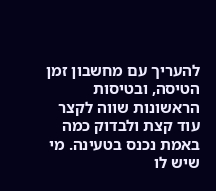להעריך עם מחשבון זמן הטיסה, ובטיסות הראשונות שווה לקצר עוד קצת ולבדוק כמה באמת נכנס בטעינה. מי שיש לו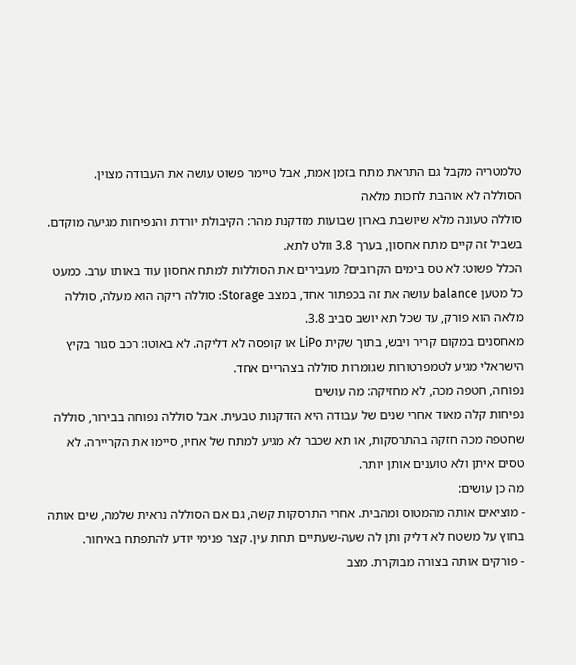טלמטריה מקבל גם התראת מתח בזמן אמת, אבל טיימר פשוט עושה את העבודה מצוין.
הסוללה לא אוהבת לחכות מלאה
סוללה טעונה מלא שיושבת בארון שבועות מזדקנת מהר: הקיבולת יורדת והנפיחות מגיעה מוקדם. בשביל זה קיים מתח אחסון, בערך 3.8 וולט לתא.
הכלל פשוט: לא טס בימים הקרובים? מעבירים את הסוללות למתח אחסון עוד באותו ערב. כמעט כל מטען balance עושה את זה בכפתור אחד, במצב Storage: סוללה ריקה הוא מעלה, סוללה מלאה הוא פורק, עד שכל תא יושב סביב 3.8.
מאחסנים במקום קריר ויבש, בתוך שקית LiPo או קופסה לא דליקה. לא באוטו: רכב סגור בקיץ הישראלי מגיע לטמפרטורות שגומרות סוללה בצהריים אחד.
נפוחה, חטפה מכה, לא מחזיקה: מה עושים
נפיחות קלה מאוד אחרי שנים של עבודה היא הזדקנות טבעית. אבל סוללה נפוחה בבירור, סוללה שחטפה מכה חזקה בהתרסקות, או תא שכבר לא מגיע למתח של אחיו, סיימו את הקריירה. לא טסים איתן ולא טוענים אותן יותר.
מה כן עושים:
- מוציאים אותה מהמטוס ומהבית. אחרי התרסקות קשה, גם אם הסוללה נראית שלמה, שים אותה בחוץ על משטח לא דליק ותן לה שעה-שעתיים תחת עין. קצר פנימי יודע להתפתח באיחור.
- פורקים אותה בצורה מבוקרת. מצב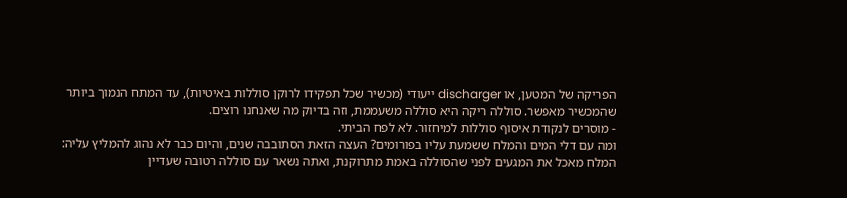הפריקה של המטען, או discharger ייעודי (מכשיר שכל תפקידו לרוקן סוללות באיטיות), עד המתח הנמוך ביותר שהמכשיר מאפשר. סוללה ריקה היא סוללה משעממת, וזה בדיוק מה שאנחנו רוצים.
- מוסרים לנקודת איסוף סוללות למיחזור. לא לפח הביתי.
ומה עם דלי המים והמלח ששמעת עליו בפורומים? העצה הזאת הסתובבה שנים, והיום כבר לא נהוג להמליץ עליה: המלח מאכל את המגעים לפני שהסוללה באמת מתרוקנת, ואתה נשאר עם סוללה רטובה שעדיין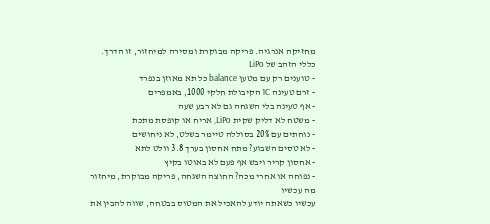מחזיקה אנרגיה. פריקה מבוקרת ומסירה למיחזור, זו הדרך.
כללי הזהב של LiPo
- טוענים רק עם מטען balance כל תא מאוזן בנפרד
- זרם טעינה 1C הקיבולת חלקי 1000, באמפרים
- אף טעינה בלי השגחה גם לא רבע שעה
- משטח לא דליק שקית LiPo, אריח או קופסת מתכת
- נוחתים עם 20% בסוללה טיימר בשלט, לא ניחושים
- לא טסים השבוע? מתח אחסון בערך 3.8 וולט לתא
- אחסון קריר ויבש אף פעם לא באוטו בקיץ
- נפוחה או אחרי מכה? החוצה השגחה, פריקה מבוקרת, מיחזור
מה עכשיו
עכשיו כשאתה יודע להאכיל את המטוס בבטחה, שווה להבין את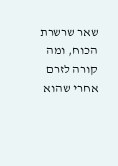שאר שרשרת הכוח, ומה קורה לזרם אחרי שהוא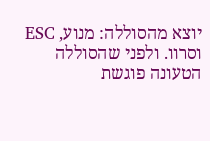יוצא מהסוללה: מנוע, ESC וסרוו. ולפני שהסוללה הטעונה פוגשת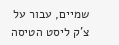שמיים, עבור על צ'ק ליסט הטיסה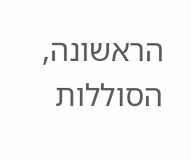הראשונה, הסוללות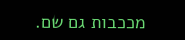מככבות גם שם.